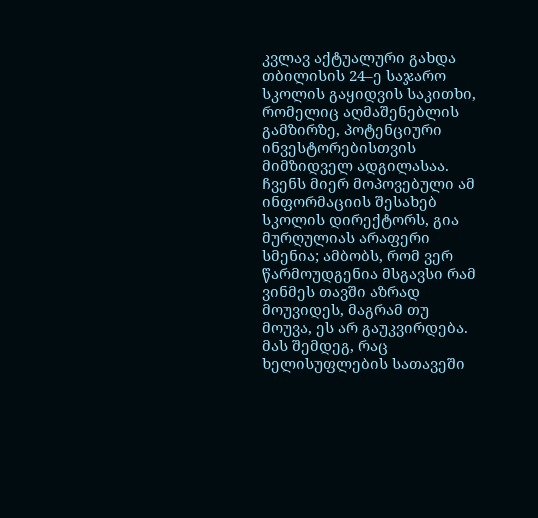კვლავ აქტუალური გახდა თბილისის 24–ე საჯარო სკოლის გაყიდვის საკითხი, რომელიც აღმაშენებლის გამზირზე, პოტენციური ინვესტორებისთვის მიმზიდველ ადგილასაა. ჩვენს მიერ მოპოვებული ამ ინფორმაციის შესახებ სკოლის დირექტორს, გია მურღულიას არაფერი სმენია; ამბობს, რომ ვერ წარმოუდგენია მსგავსი რამ ვინმეს თავში აზრად მოუვიდეს, მაგრამ თუ მოუვა, ეს არ გაუკვირდება.
მას შემდეგ, რაც ხელისუფლების სათავეში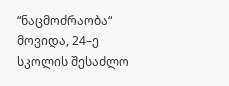“ნაცმოძრაობა“ მოვიდა, 24–ე სკოლის შესაძლო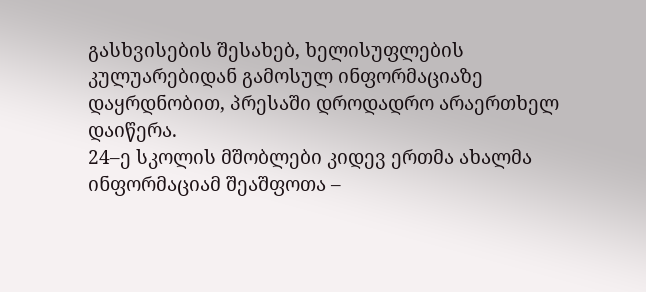გასხვისების შესახებ, ხელისუფლების კულუარებიდან გამოსულ ინფორმაციაზე დაყრდნობით, პრესაში დროდადრო არაერთხელ დაიწერა.
24–ე სკოლის მშობლები კიდევ ერთმა ახალმა ინფორმაციამ შეაშფოთა –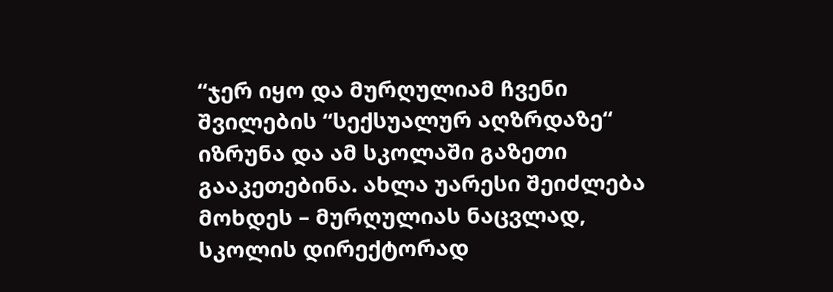“ჯერ იყო და მურღულიამ ჩვენი შვილების “სექსუალურ აღზრდაზე“ იზრუნა და ამ სკოლაში გაზეთი გააკეთებინა. ახლა უარესი შეიძლება მოხდეს – მურღულიას ნაცვლად, სკოლის დირექტორად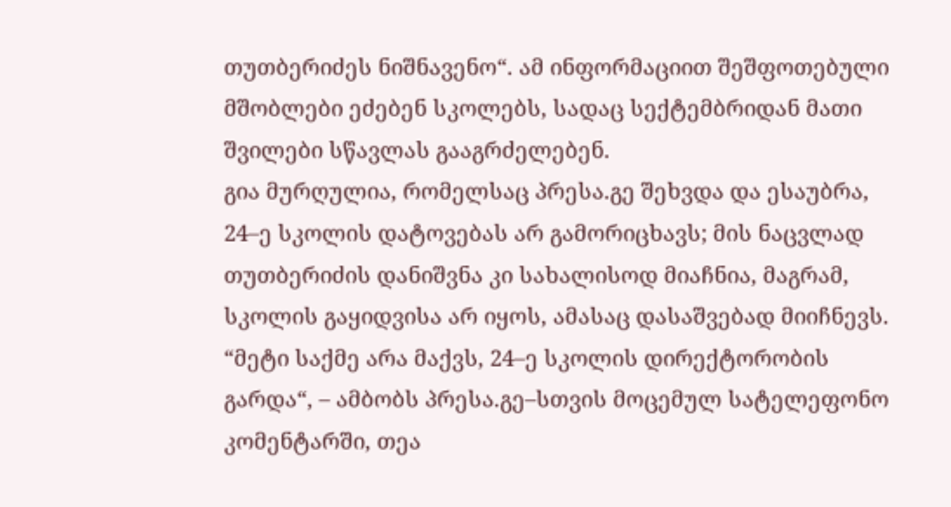თუთბერიძეს ნიშნავენო“. ამ ინფორმაციით შეშფოთებული მშობლები ეძებენ სკოლებს, სადაც სექტემბრიდან მათი შვილები სწავლას გააგრძელებენ.
გია მურღულია, რომელსაც პრესა.გე შეხვდა და ესაუბრა, 24–ე სკოლის დატოვებას არ გამორიცხავს; მის ნაცვლად თუთბერიძის დანიშვნა კი სახალისოდ მიაჩნია, მაგრამ, სკოლის გაყიდვისა არ იყოს, ამასაც დასაშვებად მიიჩნევს.
“მეტი საქმე არა მაქვს, 24–ე სკოლის დირექტორობის გარდა“, – ამბობს პრესა.გე–სთვის მოცემულ სატელეფონო კომენტარში, თეა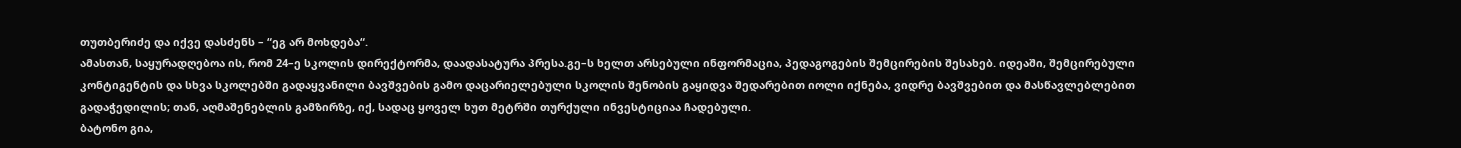თუთბერიძე და იქვე დასძენს – “ეგ არ მოხდება“.
ამასთან, საყურადღებოა ის, რომ 24–ე სკოლის დირექტორმა, დაადასატურა პრესა.გე–ს ხელთ არსებული ინფორმაცია, პედაგოგების შემცირების შესახებ. იდეაში, შემცირებული კონტიგენტის და სხვა სკოლებში გადაყვანილი ბავშვების გამო დაცარიელებული სკოლის შენობის გაყიდვა შედარებით იოლი იქნება, ვიდრე ბავშვებით და მასწავლებლებით გადაჭედილის; თან, აღმაშენებლის გამზირზე, იქ, სადაც ყოველ ხუთ მეტრში თურქული ინვესტიციაა ჩადებული.
ბატონო გია,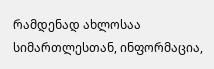რამდენად ახლოსაა სიმართლესთან, ინფორმაცია,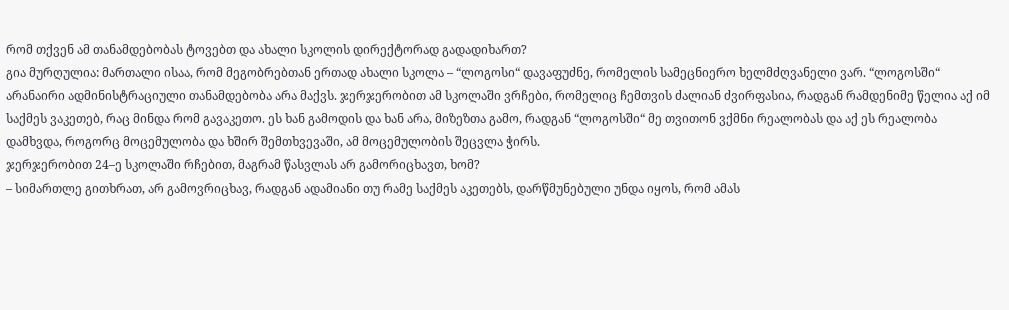რომ თქვენ ამ თანამდებობას ტოვებთ და ახალი სკოლის დირექტორად გადადიხართ?
გია მურღულია: მართალი ისაა, რომ მეგობრებთან ერთად ახალი სკოლა – “ლოგოსი“ დავაფუძნე, რომელის სამეცნიერო ხელმძღვანელი ვარ. “ლოგოსში“ არანაირი ადმინისტრაციული თანამდებობა არა მაქვს. ჯერჯერობით ამ სკოლაში ვრჩები, რომელიც ჩემთვის ძალიან ძვირფასია, რადგან რამდენიმე წელია აქ იმ საქმეს ვაკეთებ, რაც მინდა რომ გავაკეთო. ეს ხან გამოდის და ხან არა, მიზეზთა გამო, რადგან “ლოგოსში“ მე თვითონ ვქმნი რეალობას და აქ ეს რეალობა დამხვდა, როგორც მოცემულობა და ხშირ შემთხვევაში, ამ მოცემულობის შეცვლა ჭირს.
ჯერჯერობით 24–ე სკოლაში რჩებით, მაგრამ წასვლას არ გამორიცხავთ, ხომ?
– სიმართლე გითხრათ, არ გამოვრიცხავ, რადგან ადამიანი თუ რამე საქმეს აკეთებს, დარწმუნებული უნდა იყოს, რომ ამას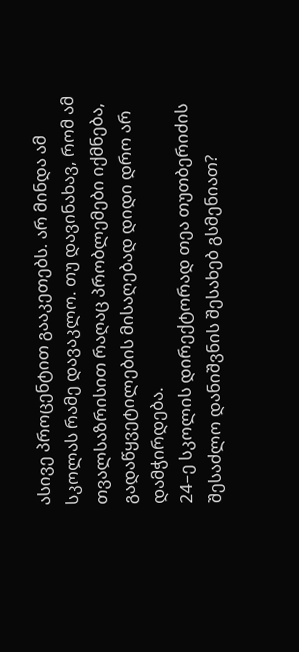ასივე პროცენტით გააკეთებს. არ მინდა ამ სკოლას რამე დავაკლო. თუ დავინახავ, რომ ამ თვალსაზრისით რაღაც პრობლემები იქმნება, გადაწყვეტილების მისაღებად დიდი დრო არ დამჭირდება.
24–ე სკოლის დირექტორად თეა თუთბერიძის შესაძლო დანიშვნის შესახებ გსმენიათ?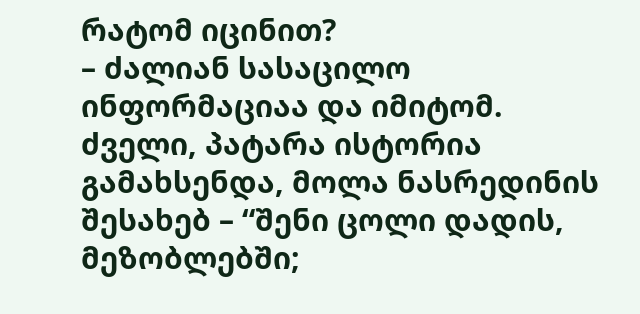რატომ იცინით?
– ძალიან სასაცილო ინფორმაციაა და იმიტომ. ძველი, პატარა ისტორია გამახსენდა, მოლა ნასრედინის შესახებ – “შენი ცოლი დადის, მეზობლებში;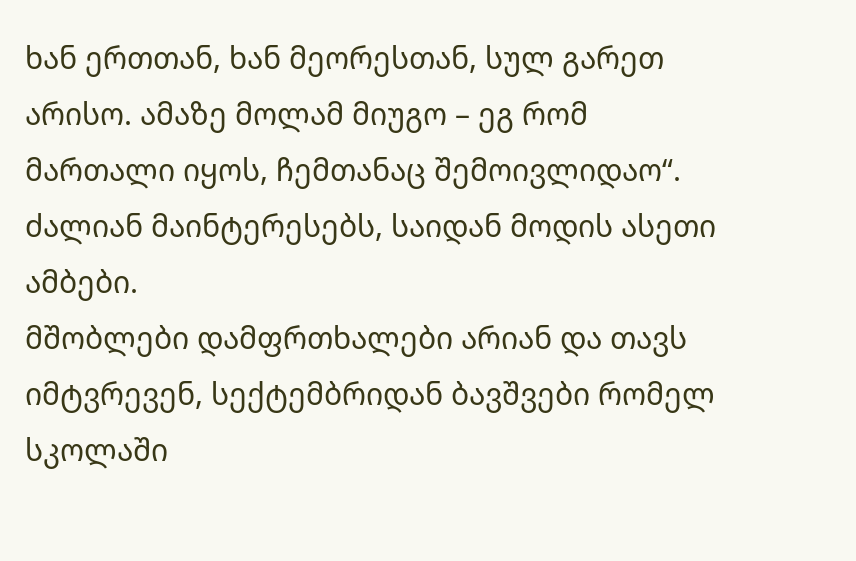ხან ერთთან, ხან მეორესთან, სულ გარეთ არისო. ამაზე მოლამ მიუგო – ეგ რომ მართალი იყოს, ჩემთანაც შემოივლიდაო“. ძალიან მაინტერესებს, საიდან მოდის ასეთი ამბები.
მშობლები დამფრთხალები არიან და თავს იმტვრევენ, სექტემბრიდან ბავშვები რომელ სკოლაში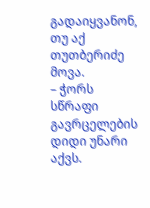გადაიყვანონ, თუ აქ თუთბერიძე მოვა.
– ჭორს სწრაფი გავრცელების დიდი უნარი აქვს.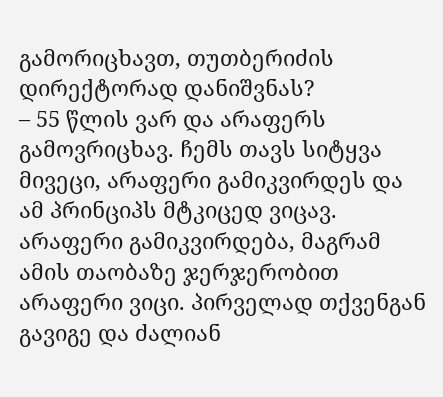გამორიცხავთ, თუთბერიძის დირექტორად დანიშვნას?
– 55 წლის ვარ და არაფერს გამოვრიცხავ. ჩემს თავს სიტყვა მივეცი, არაფერი გამიკვირდეს და ამ პრინციპს მტკიცედ ვიცავ. არაფერი გამიკვირდება, მაგრამ ამის თაობაზე ჯერჯერობით არაფერი ვიცი. პირველად თქვენგან გავიგე და ძალიან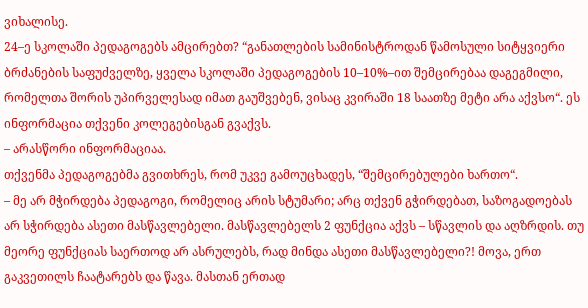ვიხალისე.
24–ე სკოლაში პედაგოგებს ამცირებთ? “განათლების სამინისტროდან წამოსული სიტყვიერი ბრძანების საფუძველზე, ყველა სკოლაში პედაგოგების 10–10%–ით შემცირებაა დაგეგმილი, რომელთა შორის უპირველესად იმათ გაუშვებენ, ვისაც კვირაში 18 საათზე მეტი არა აქვსო“. ეს ინფორმაცია თქვენი კოლეგებისგან გვაქვს.
– არასწორი ინფორმაციაა.
თქვენმა პედაგოგებმა გვითხრეს, რომ უკვე გამოუცხადეს, “შემცირებულები ხართო“.
– მე არ მჭირდება პედაგოგი, რომელიც არის სტუმარი; არც თქვენ გჭირდებათ, საზოგადოებას არ სჭირდება ასეთი მასწავლებელი. მასწავლებელს 2 ფუნქცია აქვს – სწავლის და აღზრდის. თუ მეორე ფუნქციას საერთოდ არ ასრულებს, რად მინდა ასეთი მასწავლებელი?! მოვა, ერთ გაკვეთილს ჩაატარებს და წავა. მასთან ერთად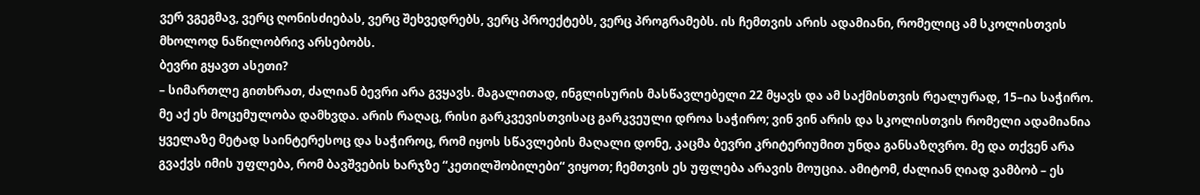ვერ ვგეგმავ, ვერც ღონისძიებას, ვერც შეხვედრებს, ვერც პროექტებს, ვერც პროგრამებს. ის ჩემთვის არის ადამიანი, რომელიც ამ სკოლისთვის მხოლოდ ნაწილობრივ არსებობს.
ბევრი გყავთ ასეთი?
– სიმართლე გითხრათ, ძალიან ბევრი არა გვყავს. მაგალითად, ინგლისურის მასწავლებელი 22 მყავს და ამ საქმისთვის რეალურად, 15–ია საჭირო. მე აქ ეს მოცემულობა დამხვდა. არის რაღაც, რისი გარკვევისთვისაც გარკვეული დროა საჭირო; ვინ ვინ არის და სკოლისთვის რომელი ადამიანია ყველაზე მეტად საინტერესოც და საჭიროც, რომ იყოს სწავლების მაღალი დონე, კაცმა ბევრი კრიტერიუმით უნდა განსაზღვრო. მე და თქვენ არა გვაქვს იმის უფლება, რომ ბავშვების ხარჯზე “კეთილშობილები“ ვიყოთ; ჩემთვის ეს უფლება არავის მოუცია. ამიტომ, ძალიან ღიად ვამბობ – ეს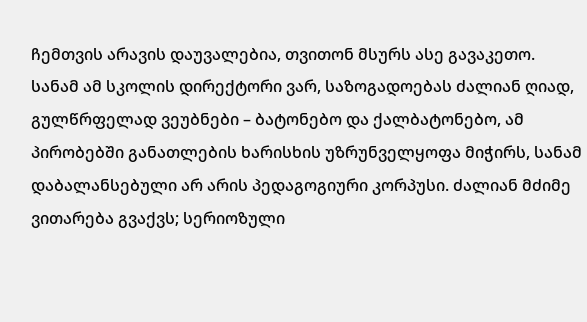ჩემთვის არავის დაუვალებია, თვითონ მსურს ასე გავაკეთო.
სანამ ამ სკოლის დირექტორი ვარ, საზოგადოებას ძალიან ღიად, გულწრფელად ვეუბნები – ბატონებო და ქალბატონებო, ამ პირობებში განათლების ხარისხის უზრუნველყოფა მიჭირს, სანამ დაბალანსებული არ არის პედაგოგიური კორპუსი. ძალიან მძიმე ვითარება გვაქვს; სერიოზული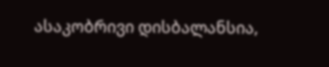ასაკობრივი დისბალანსია,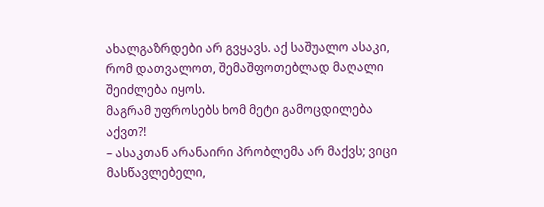ახალგაზრდები არ გვყავს. აქ საშუალო ასაკი, რომ დათვალოთ, შემაშფოთებლად მაღალი შეიძლება იყოს.
მაგრამ უფროსებს ხომ მეტი გამოცდილება აქვთ?!
– ასაკთან არანაირი პრობლემა არ მაქვს; ვიცი მასწავლებელი,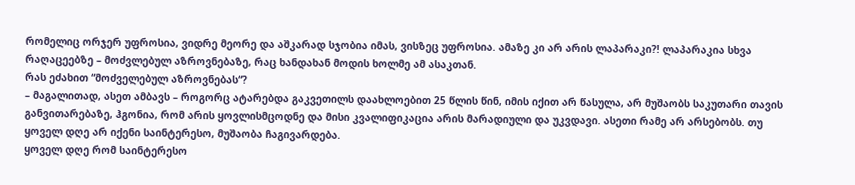რომელიც ორჯერ უფროსია, ვიდრე მეორე და აშკარად სჯობია იმას, ვისზეც უფროსია. ამაზე კი არ არის ლაპარაკი?! ლაპარაკია სხვა რაღაცეებზე – მოძვლებულ აზროვნებაზე, რაც ხანდახან მოდის ხოლმე ამ ასაკთან.
რას ეძახით “მოძველებულ აზროვნებას“?
– მაგალითად, ასეთ ამბავს – როგორც ატარებდა გაკვეთილს დაახლოებით 25 წლის წინ, იმის იქით არ წასულა, არ მუშაობს საკუთარი თავის განვითარებაზე, ჰგონია, რომ არის ყოვლისმცოდნე და მისი კვალიფიკაცია არის მარადიული და უკვდავი. ასეთი რამე არ არსებობს. თუ ყოველ დღე არ იქენი საინტერესო, მუშაობა ჩაგივარდება.
ყოველ დღე რომ საინტერესო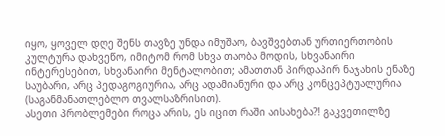იყო, ყოველ დღე შენს თავზე უნდა იმუშაო, ბავშვებთან ურთიერთობის კულტურა დახვეწო, იმიტომ რომ სხვა თაობა მოდის, სხვანაირი ინტერესებით, სხვანაირი მენტალობით; ამათთან პირდაპირ ნაჯახის ენაზე საუბარი, არც პედაგოგიურია, არც ადამიანური და არც კონცეპტუალურია (საგანმანათლებლო თვალსაზრისით).
ასეთი პრობლემები როცა არის, ეს იცით რაში აისახება?! გაკვეთილზე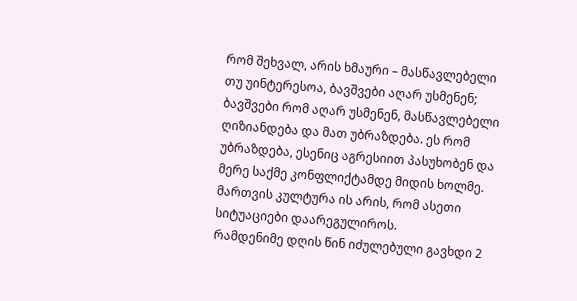რომ შეხვალ, არის ხმაური – მასწავლებელი თუ უინტერესოა, ბავშვები აღარ უსმენენ; ბავშვები რომ აღარ უსმენენ, მასწავლებელი ღიზიანდება და მათ უბრაზდება. ეს რომ უბრაზდება, ესენიც აგრესიით პასუხობენ და მერე საქმე კონფლიქტამდე მიდის ხოლმე. მართვის კულტურა ის არის, რომ ასეთი სიტუაციები დაარეგულიროს.
რამდენიმე დღის წინ იძულებული გავხდი 2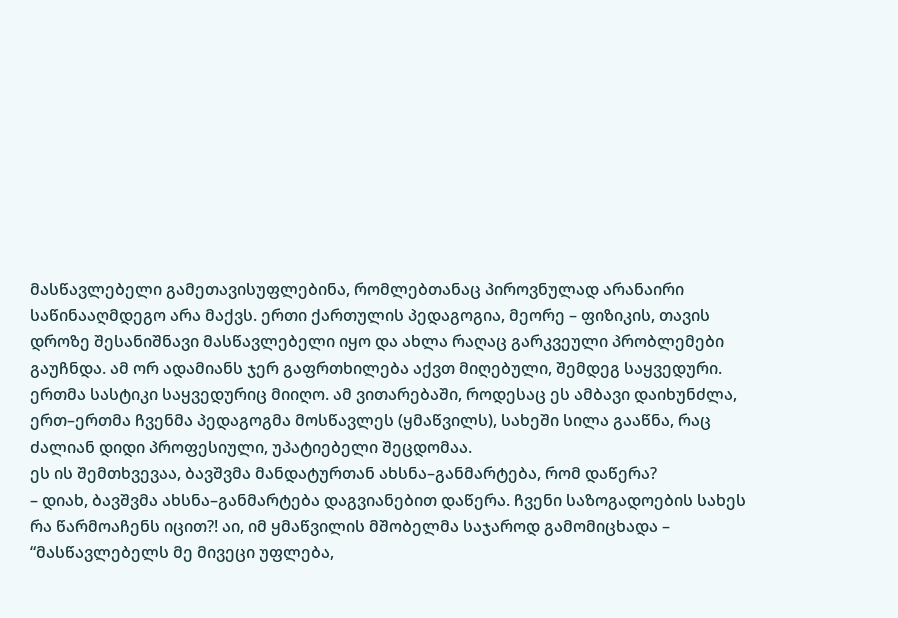მასწავლებელი გამეთავისუფლებინა, რომლებთანაც პიროვნულად არანაირი საწინააღმდეგო არა მაქვს. ერთი ქართულის პედაგოგია, მეორე – ფიზიკის, თავის დროზე შესანიშნავი მასწავლებელი იყო და ახლა რაღაც გარკვეული პრობლემები გაუჩნდა. ამ ორ ადამიანს ჯერ გაფრთხილება აქვთ მიღებული, შემდეგ საყვედური. ერთმა სასტიკი საყვედურიც მიიღო. ამ ვითარებაში, როდესაც ეს ამბავი დაიხუნძლა, ერთ–ერთმა ჩვენმა პედაგოგმა მოსწავლეს (ყმაწვილს), სახეში სილა გააწნა, რაც ძალიან დიდი პროფესიული, უპატიებელი შეცდომაა.
ეს ის შემთხვევაა, ბავშვმა მანდატურთან ახსნა–განმარტება, რომ დაწერა?
– დიახ, ბავშვმა ახსნა–განმარტება დაგვიანებით დაწერა. ჩვენი საზოგადოების სახეს რა წარმოაჩენს იცით?! აი, იმ ყმაწვილის მშობელმა საჯაროდ გამომიცხადა – “მასწავლებელს მე მივეცი უფლება,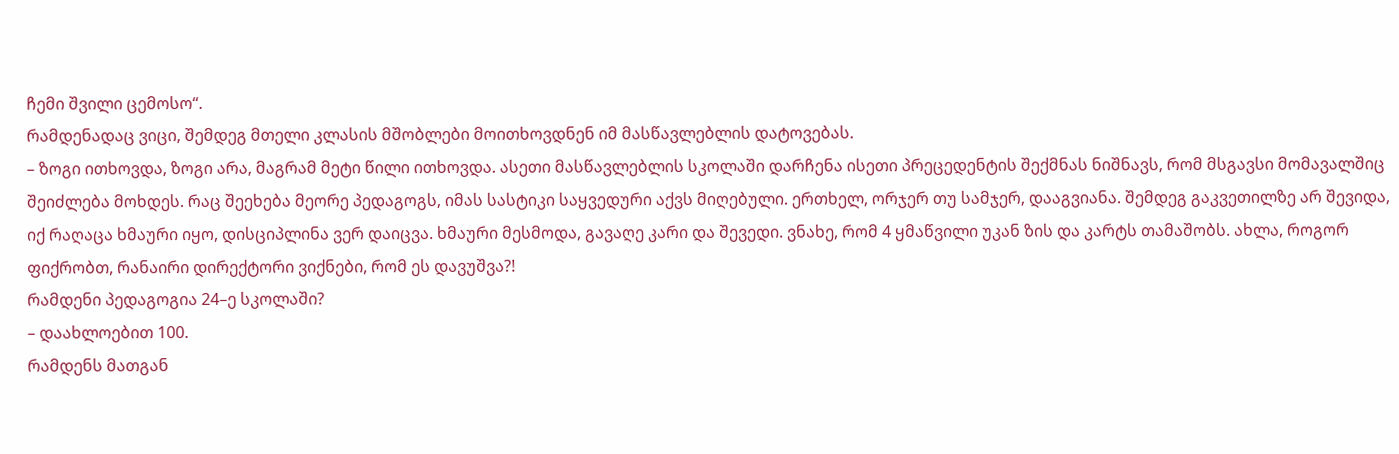ჩემი შვილი ცემოსო“.
რამდენადაც ვიცი, შემდეგ მთელი კლასის მშობლები მოითხოვდნენ იმ მასწავლებლის დატოვებას.
– ზოგი ითხოვდა, ზოგი არა, მაგრამ მეტი წილი ითხოვდა. ასეთი მასწავლებლის სკოლაში დარჩენა ისეთი პრეცედენტის შექმნას ნიშნავს, რომ მსგავსი მომავალშიც შეიძლება მოხდეს. რაც შეეხება მეორე პედაგოგს, იმას სასტიკი საყვედური აქვს მიღებული. ერთხელ, ორჯერ თუ სამჯერ, დააგვიანა. შემდეგ გაკვეთილზე არ შევიდა, იქ რაღაცა ხმაური იყო, დისციპლინა ვერ დაიცვა. ხმაური მესმოდა, გავაღე კარი და შევედი. ვნახე, რომ 4 ყმაწვილი უკან ზის და კარტს თამაშობს. ახლა, როგორ ფიქრობთ, რანაირი დირექტორი ვიქნები, რომ ეს დავუშვა?!
რამდენი პედაგოგია 24–ე სკოლაში?
– დაახლოებით 100.
რამდენს მათგან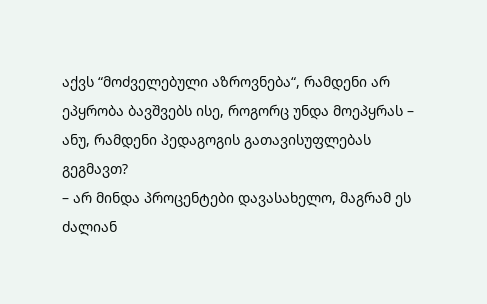აქვს “მოძველებული აზროვნება“, რამდენი არ ეპყრობა ბავშვებს ისე, როგორც უნდა მოეპყრას – ანუ, რამდენი პედაგოგის გათავისუფლებას გეგმავთ?
– არ მინდა პროცენტები დავასახელო, მაგრამ ეს ძალიან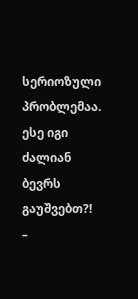სერიოზული პრობლემაა.
ესე იგი ძალიან ბევრს გაუშვებთ?!
–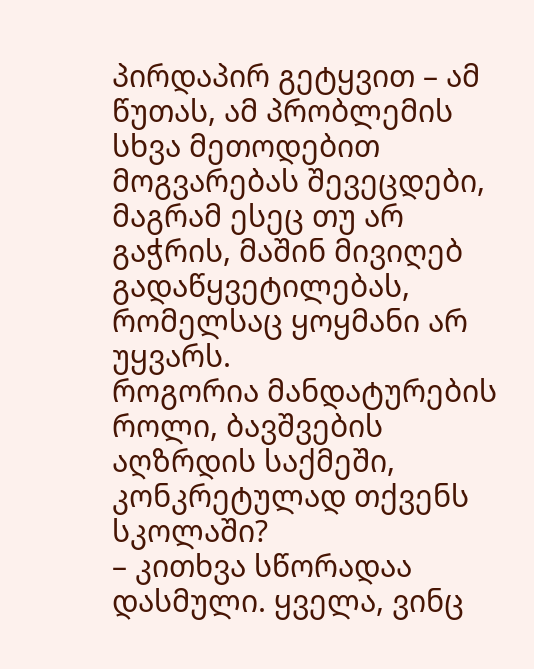პირდაპირ გეტყვით – ამ წუთას, ამ პრობლემის სხვა მეთოდებით მოგვარებას შევეცდები, მაგრამ ესეც თუ არ გაჭრის, მაშინ მივიღებ გადაწყვეტილებას, რომელსაც ყოყმანი არ უყვარს.
როგორია მანდატურების როლი, ბავშვების აღზრდის საქმეში, კონკრეტულად თქვენს სკოლაში?
– კითხვა სწორადაა დასმული. ყველა, ვინც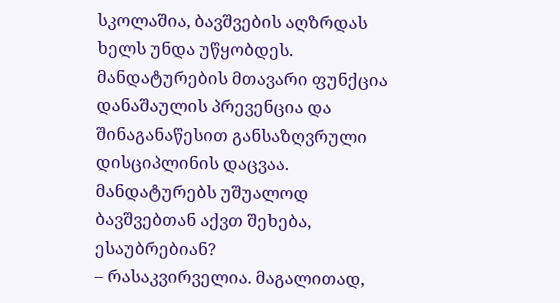სკოლაშია, ბავშვების აღზრდას ხელს უნდა უწყობდეს. მანდატურების მთავარი ფუნქცია დანაშაულის პრევენცია და შინაგანაწესით განსაზღვრული დისციპლინის დაცვაა.
მანდატურებს უშუალოდ ბავშვებთან აქვთ შეხება, ესაუბრებიან?
– რასაკვირველია. მაგალითად,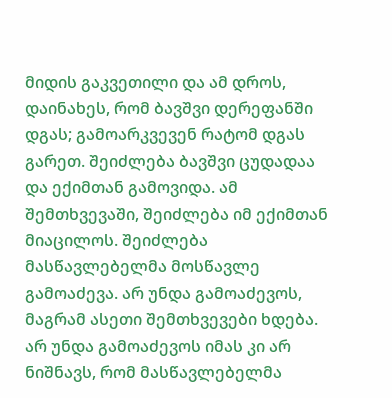მიდის გაკვეთილი და ამ დროს, დაინახეს, რომ ბავშვი დერეფანში დგას; გამოარკვევენ რატომ დგას გარეთ. შეიძლება ბავშვი ცუდადაა და ექიმთან გამოვიდა. ამ შემთხვევაში, შეიძლება იმ ექიმთან მიაცილოს. შეიძლება მასწავლებელმა მოსწავლე გამოაძევა. არ უნდა გამოაძევოს, მაგრამ ასეთი შემთხვევები ხდება. არ უნდა გამოაძევოს იმას კი არ ნიშნავს, რომ მასწავლებელმა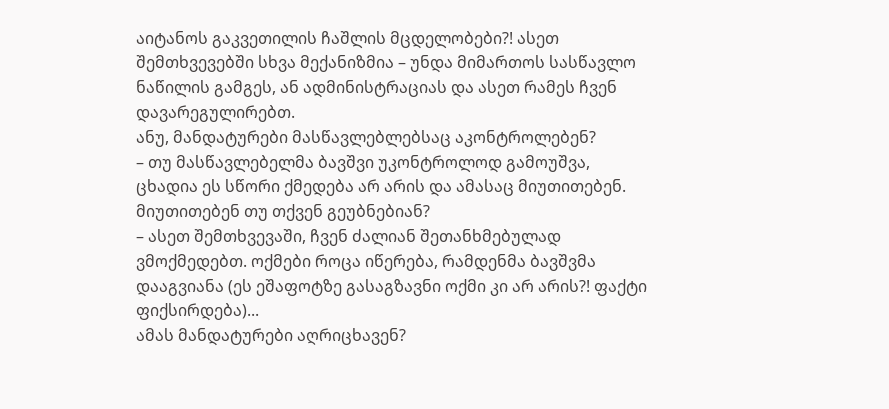აიტანოს გაკვეთილის ჩაშლის მცდელობები?! ასეთ შემთხვევებში სხვა მექანიზმია – უნდა მიმართოს სასწავლო ნაწილის გამგეს, ან ადმინისტრაციას და ასეთ რამეს ჩვენ დავარეგულირებთ.
ანუ, მანდატურები მასწავლებლებსაც აკონტროლებენ?
– თუ მასწავლებელმა ბავშვი უკონტროლოდ გამოუშვა, ცხადია ეს სწორი ქმედება არ არის და ამასაც მიუთითებენ.
მიუთითებენ თუ თქვენ გეუბნებიან?
– ასეთ შემთხვევაში, ჩვენ ძალიან შეთანხმებულად ვმოქმედებთ. ოქმები როცა იწერება, რამდენმა ბავშვმა დააგვიანა (ეს ეშაფოტზე გასაგზავნი ოქმი კი არ არის?! ფაქტი ფიქსირდება)...
ამას მანდატურები აღრიცხავენ?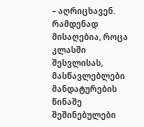– აღრიცხავენ.
რამდენად მისაღებია, როცა კლასში შესვლისას, მასწავლებლები მანდატურების წინაშე შეშინებულები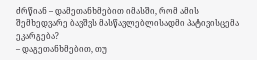ძრწიან – დამეთანხმებით იმასში, რომ ამის შემხედვარე ბავშვს მასწავლებლისადმი პატივისცემა ეკარგება?
– დაგეთანხმებით, თუ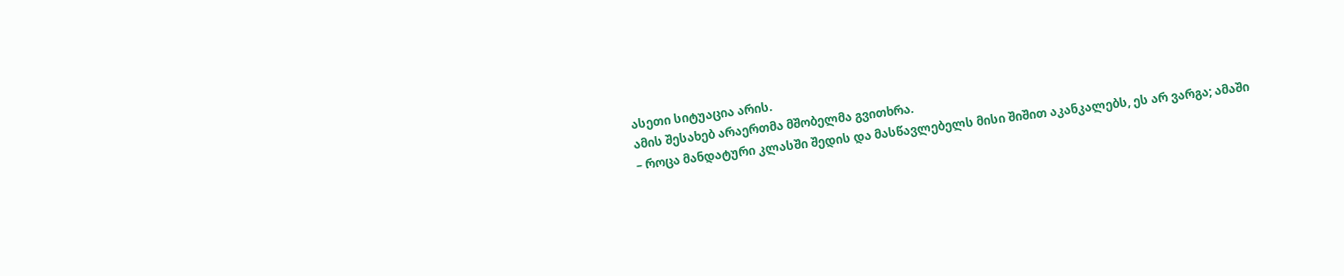ასეთი სიტუაცია არის.
ამის შესახებ არაერთმა მშობელმა გვითხრა.
– როცა მანდატური კლასში შედის და მასწავლებელს მისი შიშით აკანკალებს, ეს არ ვარგა; ამაში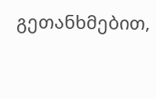გეთანხმებით,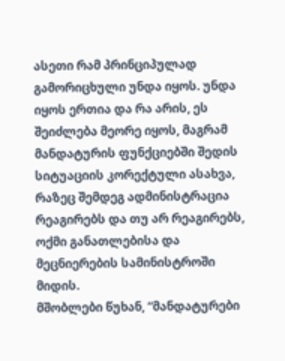ასეთი რამ პრინციპულად გამორიცხული უნდა იყოს. უნდა იყოს ერთია და რა არის, ეს შეიძლება მეორე იყოს, მაგრამ მანდატურის ფუნქციებში შედის სიტუაციის კორექტული ასახვა, რაზეც შემდეგ ადმინისტრაცია რეაგირებს და თუ არ რეაგირებს, ოქმი განათლებისა და მეცნიერების სამინისტროში მიდის.
მშობლები წუხან, “მანდატურები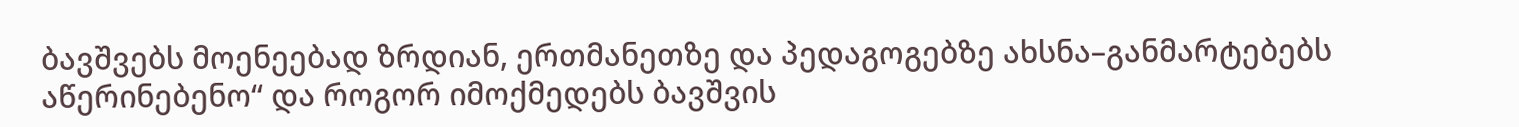ბავშვებს მოენეებად ზრდიან, ერთმანეთზე და პედაგოგებზე ახსნა–განმარტებებს აწერინებენო“ და როგორ იმოქმედებს ბავშვის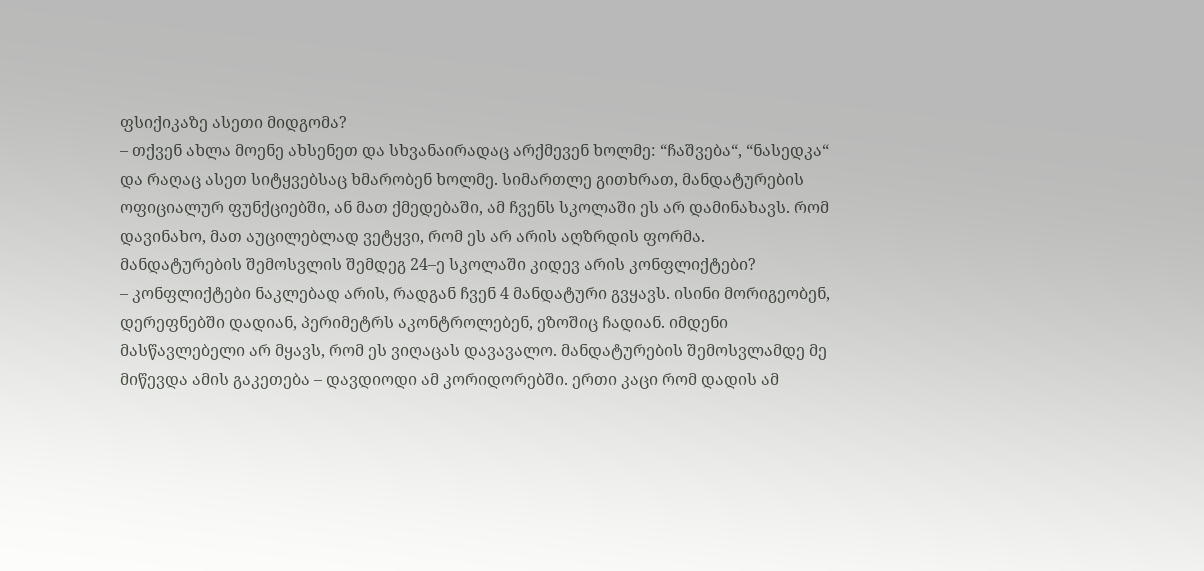ფსიქიკაზე ასეთი მიდგომა?
– თქვენ ახლა მოენე ახსენეთ და სხვანაირადაც არქმევენ ხოლმე: “ჩაშვება“, “ნასედკა“ და რაღაც ასეთ სიტყვებსაც ხმარობენ ხოლმე. სიმართლე გითხრათ, მანდატურების ოფიციალურ ფუნქციებში, ან მათ ქმედებაში, ამ ჩვენს სკოლაში ეს არ დამინახავს. რომ დავინახო, მათ აუცილებლად ვეტყვი, რომ ეს არ არის აღზრდის ფორმა.
მანდატურების შემოსვლის შემდეგ 24–ე სკოლაში კიდევ არის კონფლიქტები?
– კონფლიქტები ნაკლებად არის, რადგან ჩვენ 4 მანდატური გვყავს. ისინი მორიგეობენ, დერეფნებში დადიან, პერიმეტრს აკონტროლებენ, ეზოშიც ჩადიან. იმდენი მასწავლებელი არ მყავს, რომ ეს ვიღაცას დავავალო. მანდატურების შემოსვლამდე მე მიწევდა ამის გაკეთება – დავდიოდი ამ კორიდორებში. ერთი კაცი რომ დადის ამ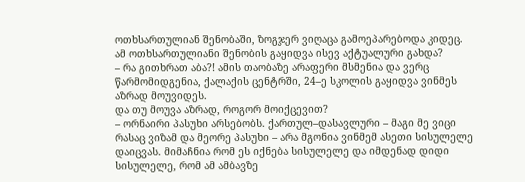ოთხსართულიან შენობაში, ზოგჯერ ვიღაცა გამოეპარებოდა კიდეც.
ამ ოთხსართულიანი შენობის გაყიდვა ისევ აქტუალური გახდა?
– რა გითხრათ აბა?! ამის თაობაზე არაფერი მსმენია და ვერც წარმომიდგენია, ქალაქის ცენტრში, 24–ე სკოლის გაყიდვა ვინმეს აზრად მოუვიდეს.
და თუ მოუვა აზრად, როგორ მოიქცევით?
– ორნაირი პასუხი არსებობს. ქართულ–დასავლური – მაგი მე ვიცი რასაც ვიზამ და მეორე პასუხი – არა მგონია ვინმემ ასეთი სისულელე დაიცვას. მიმაჩნია რომ ეს იქნება სისულელე და იმდენად დიდი სისულელე, რომ ამ ამბავზე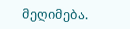მეღიმება.